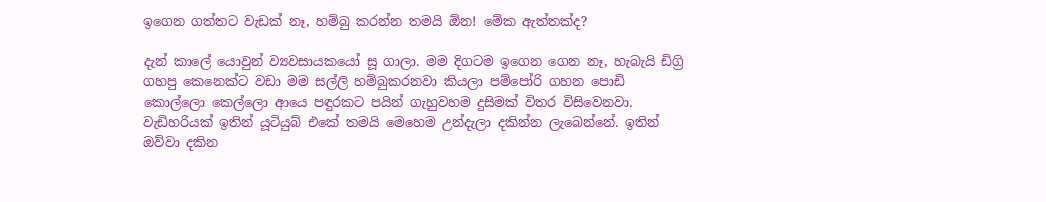ඉගෙන ගත්තට වැඩක් නෑ, හම්බු කරන්න තමයි ඕන! මේක ඇත්තක්ද?

දැන් කාලේ යොවුන් ව්‍යවසායකයෝ සූ ගාලා. මම දිගටම ඉගෙන ගෙන නෑ, හැබැයි ඩිග්‍රි ගහපු කෙනෙක්ට වඩා මම සල්ලි හම්බුකරනවා කියලා පම්පෝරි ගහන පොඩි කොල්ලො කෙල්ලො ආයෙ පඳුරකට පයින් ගැහුවහම දුසිමක් විතර විසිවෙනවා. වැඩිහරියක් ඉතින් යූටියුබ් එකේ තමයි මෙහෙම උන්දැලා දකින්න ලැබෙන්නේ. ඉතින් ඔව්වා දකින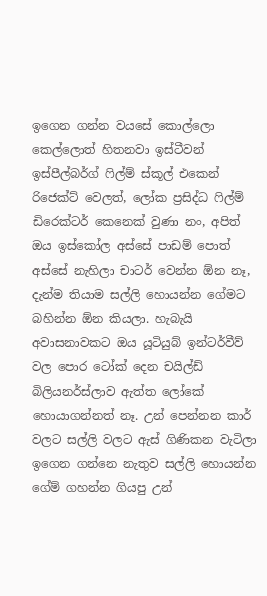ඉගෙන ගන්න වයසේ කොල්ලො කෙල්ලොත් හිතනවා ඉස්ටීවන් ඉස්පීල්බර්ග් ෆිල්ම් ස්කූල් එකෙන් රිජෙක්ට් වෙලත්, ලෝක ප්‍රසිද්ධ ෆිල්ම් ඩිරෙක්ටර් කෙනෙක් වුණා නං, අපිත් ඔය ඉස්කෝල අස්සේ පාඩම් පොත් අස්සේ නැහිලා චාටර් වෙන්න ඕන නෑ, දැන්ම තියාම සල්ලි හොයන්න ගේමට බහින්න ඕන කියලා. හැබැයි අවාසනාවකට ඔය යූටියුබ් ඉන්ටර්වීව් වල පොර ටෝක් දෙන චයිල්ඩ් බිලියනර්ස්ලාව ඇත්ත ලෝකේ හොයාගන්නත් නෑ. උන් පෙන්නන කාර් වලට සල්ලි වලට ඇස් ගිණිකන වැටිලා ඉගෙන ගන්නෙ නැතුව සල්ලි හොයන්න ගේම් ගහන්න ගියපු උන්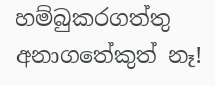හම්බුකරගත්තු අනාගතේකුත් නෑ!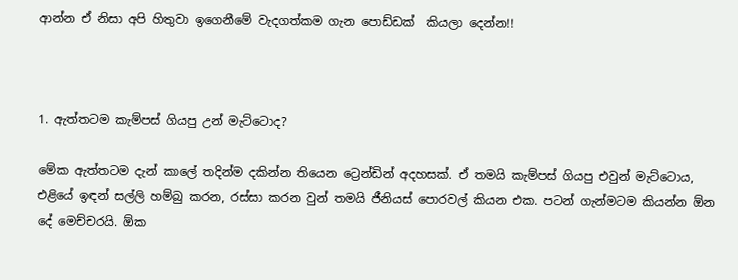ආන්න ඒ නිසා අපි හිතුවා ඉගෙනීමේ වැදගත්කම ගැන පොඩ්ඩක්  කියලා දෙන්න!!



1. ඇත්තටම කැම්පස් ගියපු උන් මැට්ටොද?

මේක ඇත්තටම දැන් කාලේ තදින්ම දකින්න තියෙන ට්‍රෙන්ඩින් අදහසක්. ඒ තමයි කැම්පස් ගියපු එවුන් මැට්ටොය, එළියේ ඉඳන් සල්ලි හම්බු කරන, රස්සා කරන වුන් තමයි ජීනියස් පොරවල් කියන එක. පටන් ගැන්මටම කියන්න ඕන දේ මෙච්චරයි. ඕක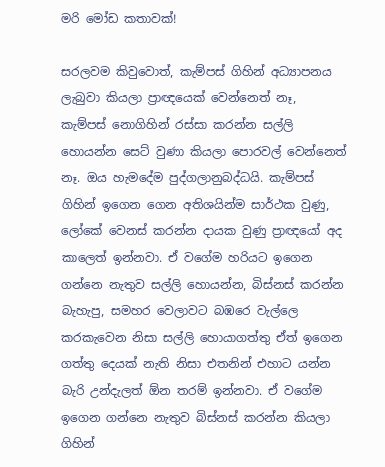මරි මෝඩ කතාවක්!

සරලවම කිවුවොත්, කැම්පස් ගිහින් අධ්‍යාපනය ලැබුවා කියලා ප්‍රාඥයෙක් වෙන්නෙත් නෑ, කැම්පස් නොගිහින් රස්සා කරන්න සල්ලි හොයන්න සෙට් වුණා කියලා පොරවල් වෙන්නෙත් නෑ. ඔය හැමදේම පුද්ගලානුබද්ධයි. කැම්පස් ගිහින් ඉගෙන ගෙන අතිශයින්ම සාර්ථක වුණු, ලෝකේ වෙනස් කරන්න දායක වුණු ප්‍රාඥයෝ අද කාලෙත් ඉන්නවා. ඒ වගේම හරියට ඉගෙන ගන්නෙ නැතුව සල්ලි හොයන්න, බිස්නස් කරන්න බැහැපු, සමහර වෙලාවට බඹරෙ වැල්ලෙ කරකැවෙන නිසා සල්ලි හොයාගත්තු ඒත් ඉගෙන ගත්තු දෙයක් නැති නිසා එතනින් එහාට යන්න බැරි උන්දැලත් ඕන තරම් ඉන්නවා. ඒ වගේම ඉගෙන ගන්නෙ නැතුව බිස්නස් කරන්න කියලා ගිහින්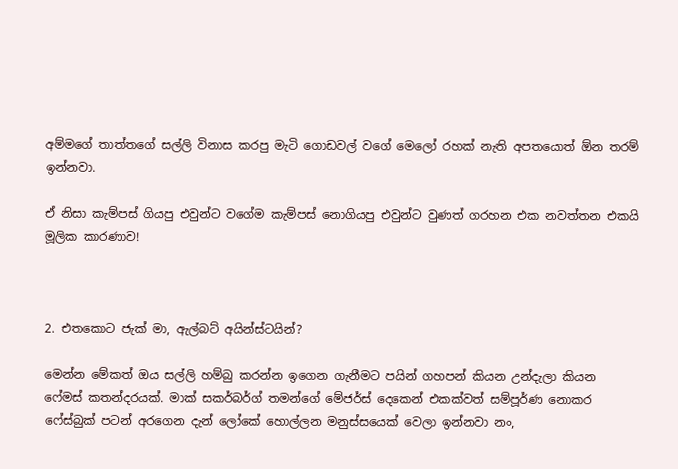අම්මගේ තාත්තගේ සල්ලි විනාස කරපු මැටි ගොඩවල් වගේ මෙලෝ රහක් නැති අපතයොත් ඕන තරම් ඉන්නවා.

ඒ නිසා කැම්පස් ගියපු එවුන්ට වගේම කැම්පස් නොගියපු එවුන්ට වුණත් ගරහන එක නවත්තන එකයි මූලික කාරණාව!



2. එතකොට ජැක් මා, ඇල්බට් අයින්ස්ටයින්?

මෙන්න මේකත් ඔය සල්ලි හම්බු කරන්න ඉගෙන ගැනීමට පයින් ගහපන් කියන උන්දැලා කියන ෆේමස් කතන්දරයක්. මාක් සකර්බර්ග් තමන්ගේ මේජර්ස් දෙකෙන් එකක්වත් සම්පූර්ණ නොකර ෆේස්බුක් පටන් අරගෙන දැන් ලෝකේ හොල්ලන මනුස්සයෙක් වෙලා ඉන්නවා නං,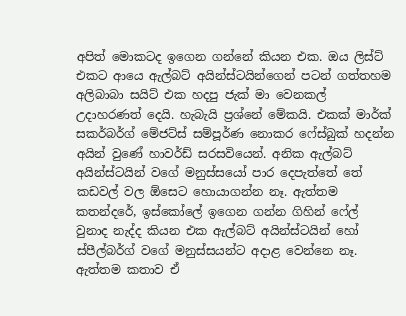අපිත් මොකටද ඉගෙන ගන්නේ කියන එක. ඔය ලිස්ට් එකට ආයෙ ඇල්බට් අයින්ස්ටයින්ගෙන් පටන් ගත්තහම අලිබාබා සයිට් එක හදපු ජැක් මා වෙනකල් උදාහරණත් දෙයි. හැබැයි ප්‍රශ්නේ මේකයි. එකක් මාර්ක් සකර්බර්ග් මේජට්ස් සම්පූර්ණ නොකර ෆේස්බුක් හදන්න අයින් වුණේ හාවර්ඩ් සරසවියෙන්. අනික ඇල්බට් අයින්ස්ටයින් වගේ මනුස්සයෝ පාර දෙපැත්තේ තේ කඩවල් වල ඕසෙට හොයාගන්න නෑ. ඇත්තම කතන්දරේ, ඉස්කෝලේ ඉගෙන ගන්න ගිහින් ෆේල් වුනාද නැද්ද කියන එක ඇල්බට් අයින්ස්ටයින් හෝ ස්පීල්බර්ග් වගේ මනුස්සයන්ට අදාළ වෙන්නෙ නෑ. ඇත්තම කතාව ඒ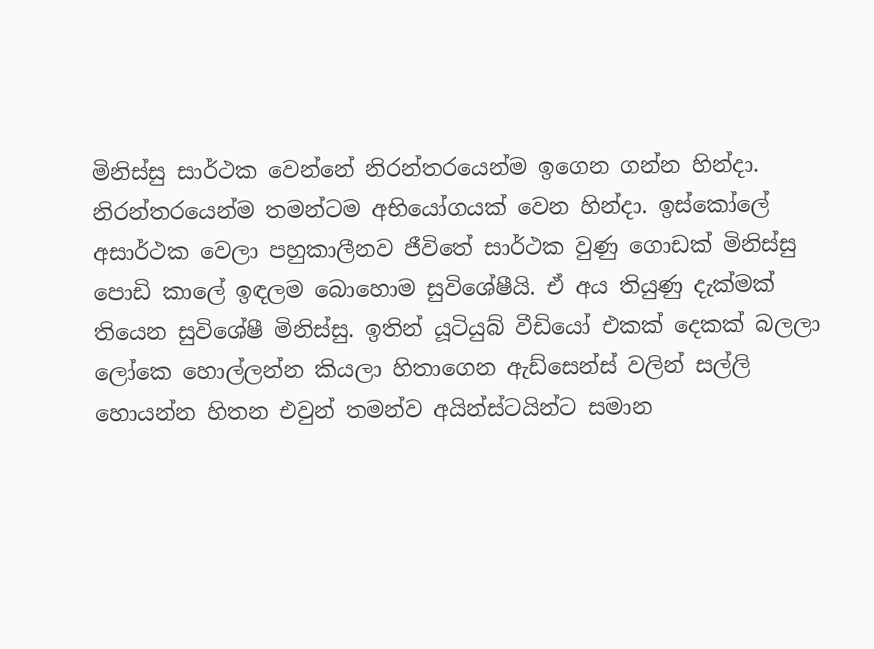මිනිස්සු සාර්ථක වෙන්නේ නිරන්තරයෙන්ම ඉගෙන ගන්න හින්දා. නිරන්තරයෙන්ම තමන්ටම අභියෝගයක් වෙන හින්දා. ඉස්කෝලේ අසාර්ථක වෙලා පහුකාලීනව ජීවිතේ සාර්ථක වුණු ගොඩක් මිනිස්සු පොඩි කාලේ ඉඳලම බොහොම සුවිශේෂීයි. ඒ අය තියුණු දැක්මක් තියෙන සුවිශේෂී මිනිස්සු. ඉතින් යූටියුබ් වීඩියෝ එකක් දෙකක් බලලා ලෝකෙ හොල්ලන්න කියලා හිතාගෙන ඇඩ්සෙන්ස් වලින් සල්ලි හොයන්න හිතන එවුන් තමන්ව අයින්ස්ටයින්ට සමාන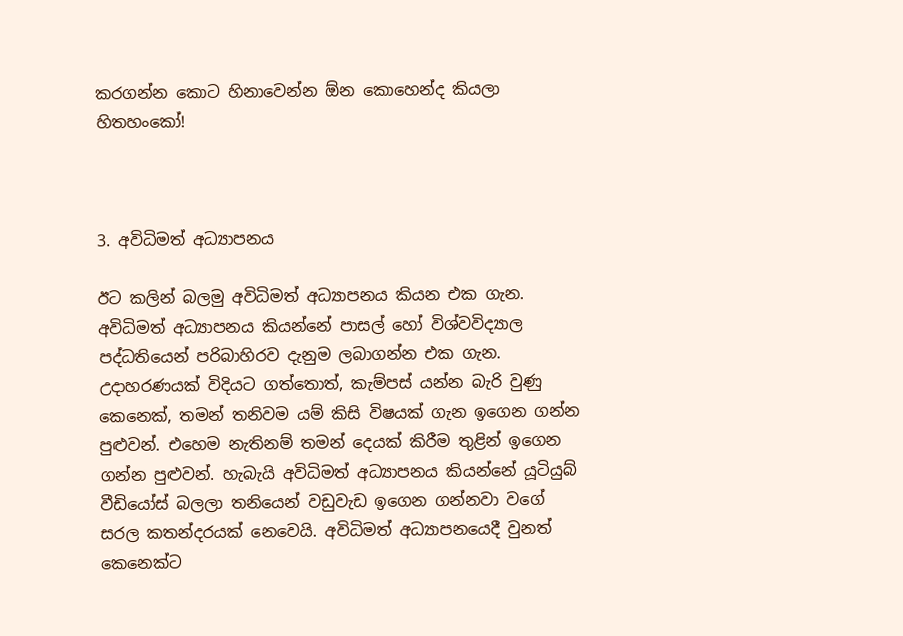කරගන්න කොට හිනාවෙන්න ඕන කොහෙන්ද කියලා හිතහංකෝ!



3. අවිධිමත් අධ්‍යාපනය

ඊට කලින් බලමු අවිධිමත් අධ්‍යාපනය කියන එක ගැන. අවිධිමත් අධ්‍යාපනය කියන්නේ පාසල් හෝ විශ්වවිද්‍යාල පද්ධතියෙන් පරිබාහිරව දැනුම ලබාගන්න එක ගැන. උදාහරණයක් විදියට ගත්තොත්, කැම්පස් යන්න බැරි වුණු කෙනෙක්, තමන් තනිවම යම් කිසි විෂයක් ගැන ඉගෙන ගන්න පුළුවන්. එහෙම නැතිනම් තමන් දෙයක් කිරීම තුළින් ඉගෙන ගන්න පුළුවන්. හැබැයි අවිධිමත් අධ්‍යාපනය කියන්නේ යූටියුබ් වීඩියෝස් බලලා තනියෙන් වඩුවැඩ ඉගෙන ගන්නවා වගේ සරල කතන්දරයක් නෙවෙයි. අවිධිමත් අධ්‍යාපනයෙදී වුනත් කෙනෙක්ට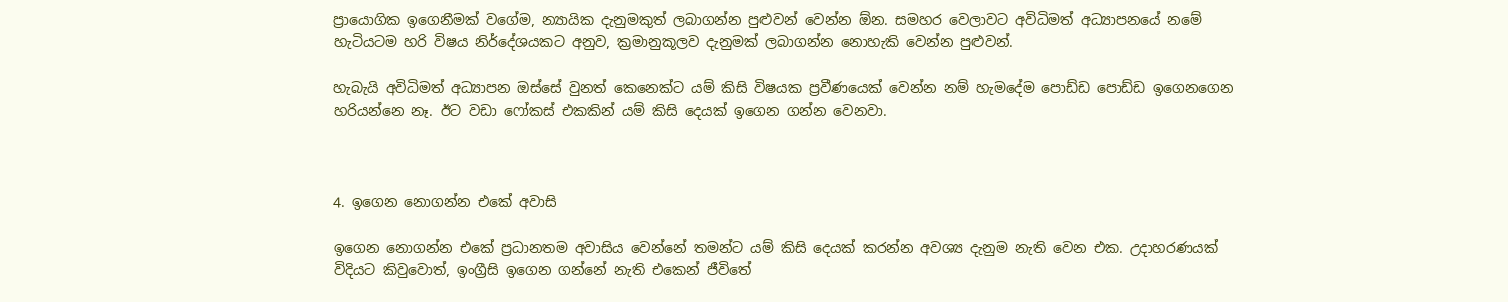ප්‍රායොගික ඉගෙනීමක් වගේම, න්‍යායික දැනුමකුත් ලබාගන්න පුළුවන් වෙන්න ඕන. සමහර වෙලාවට අවිධිමත් අධ්‍යාපනයේ නමේ හැටියටම හරි විෂය නිර්දේශයකට අනුව, ක්‍රමානුකූලව දැනුමක් ලබාගන්න නොහැකි වෙන්න පුළුවන්.

හැබැයි අවිධිමත් අධ්‍යාපන ඔස්සේ වුනත් කෙනෙක්ට යම් කිසි විෂයක ප්‍රවීණයෙක් වෙන්න නම් හැමදේම පොඩ්ඩ පොඩ්ඩ ඉගෙනගෙන හරියන්නෙ නෑ. ඊට වඩා ෆෝකස් එකකින් යම් කිසි දෙයක් ඉගෙන ගන්න වෙනවා.



4. ඉගෙන නොගන්න එකේ අවාසි

ඉගෙන නොගන්න එකේ ප්‍රධානතම අවාසිය වෙන්නේ තමන්ට යම් කිසි දෙයක් කරන්න අවශ්‍ය දැනුම නැති වෙන එක. උදාහරණයක් විදියට කිවුවොත්, ඉංග්‍රීසි ඉගෙන ගන්නේ නැති එකෙන් ජීවිතේ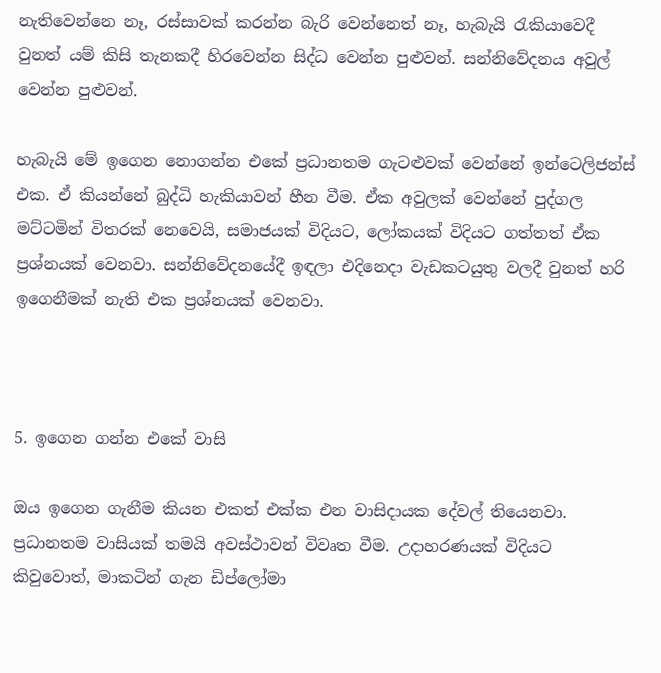නැතිවෙන්නෙ නෑ, රස්සාවක් කරන්න බැරි වෙන්නෙත් නෑ, හැබැයි රැකියාවෙදී වුනත් යම් කිසි තැනකදී හිරවෙන්න සිද්ධ වෙන්න පුළුවන්. සන්නිවේදනය අවුල් වෙන්න පුළුවන්.

හැබැයි මේ ඉගෙන නොගන්න එකේ ප්‍රධානතම ගැටළුවක් වෙන්නේ ඉන්ටෙලිජන්ස් එක. ඒ කියන්නේ බුද්ධි හැකියාවන් හීන වීම. ඒක අවුලක් වෙන්නේ පුද්ගල මට්ටමින් විතරක් නෙවෙයි, සමාජයක් විදියට, ලෝකයක් විදියට ගත්තත් ඒක ප්‍රශ්නයක් වෙනවා. සන්නිවේදනයේදී ඉඳලා එදිනෙදා වැඩකටයුතු වලදී වුනත් හරි ඉගෙනීමක් නැති එක ප්‍රශ්නයක් වෙනවා.



5. ඉගෙන ගන්න එකේ වාසි

ඔය ඉගෙන ගැනීම කියන එකත් එක්ක එන වාසිදායක දේවල් තියෙනවා. ප්‍රධානතම වාසියක් තමයි අවස්ථාවන් විවෘත වීම. උදාහරණයක් විදියට කිවුවොත්, මාකටින් ගැන ඩිප්ලෝමා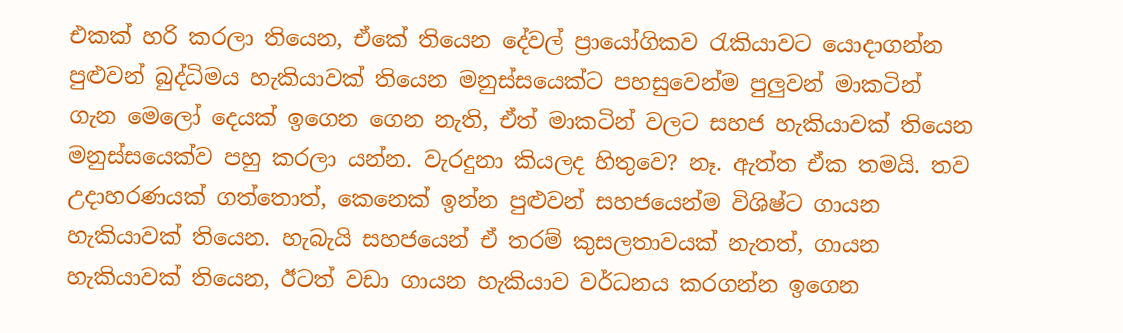එකක් හරි කරලා තියෙන, ඒකේ තියෙන දේවල් ප්‍රායෝගිකව රැකියාවට යොදාගන්න පුළුවන් බුද්ධිමය හැකියාවක් තියෙන මනුස්සයෙක්ට පහසුවෙන්ම පුලුවන් මාකටින් ගැන මෙලෝ දෙයක් ඉගෙන ගෙන නැති, ඒත් මාකටින් වලට සහජ හැකියාවක් තියෙන මනුස්සයෙක්ව පහු කරලා යන්න. වැරදුනා කියලද හිතුවෙ? නෑ. ඇත්ත ඒක තමයි. තව උදාහරණයක් ගත්තොත්, කෙනෙක් ඉන්න පුළුවන් සහජයෙන්ම විශිෂ්ට ගායන හැකියාවක් තියෙන. හැබැයි සහජයෙන් ඒ තරම් කුසලතාවයක් නැතත්, ගායන හැකියාවක් තියෙන, ඊටත් වඩා ගායන හැකියාව වර්ධනය කරගන්න ඉගෙන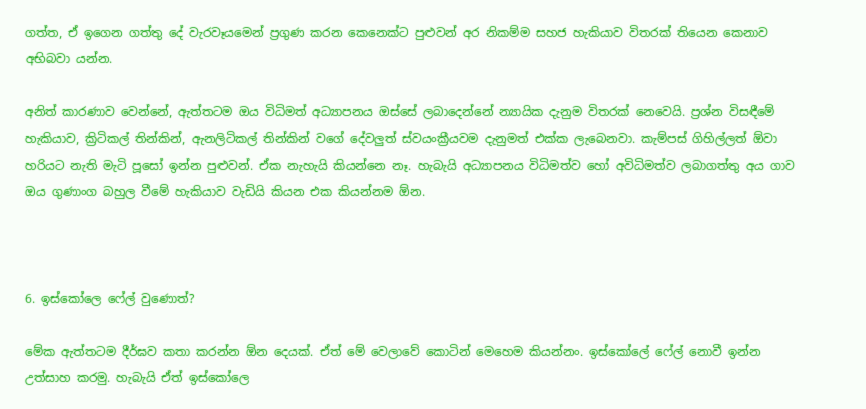ගත්ත, ඒ ඉගෙන ගත්තු දේ වැරවෑයමෙන් ප්‍රගුණ කරන කෙනෙක්ට පුළුවන් අර නිකම්ම සහජ හැකියාව විතරක් තියෙන කෙනාව අභිබවා යන්න.

අනිත් කාරණාව වෙන්නේ, ඇත්තටම ඔය විධිමත් අධ්‍යාපනය ඔස්සේ ලබාදෙන්නේ න්‍යායික දැනුම විතරක් නෙවෙයි. ප්‍රශ්න විසඳීමේ හැකියාව, ක්‍රිටිකල් තින්කින්, ඇනලිටිකල් තින්කින් වගේ දේවලුත් ස්වයංක්‍රීයවම දැනුමත් එක්ක ලැබෙනවා. කැම්පස් ගිහිල්ලත් ඕවා හරියට නැති මැටි පූසෝ ඉන්න පුළුවන්. ඒක නැහැයි කියන්නෙ නෑ. හැබැයි අධ්‍යාපනය විධිමත්ව හෝ අවිධිමත්ව ලබාගත්තු අය ගාව ඔය ගුණාංග බහුල වීමේ හැකියාව වැඩියි කියන එක කියන්නම ඕන.



6. ඉස්කෝලෙ ෆේල් වුණොත්?

මේක ඇත්‍තටම දීර්ඝව කතා කරන්න ඕන දෙයක්. ඒත් මේ වෙලාවේ කොටින් මෙහෙම කියන්නං. ඉස්කෝලේ ෆේල් නොවී ඉන්න උත්සාහ කරමු. හැබැයි ඒත් ඉස්කෝලෙ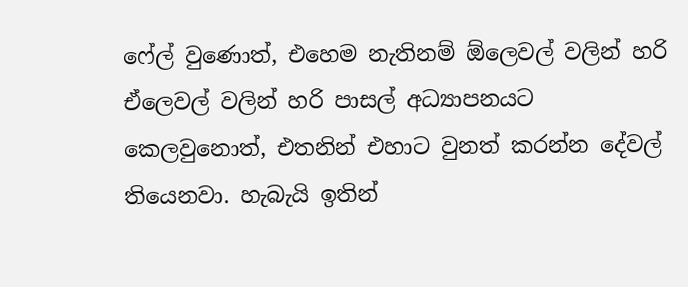ෆේල් වුණොත්, එහෙම නැතිනම් ඕලෙවල් වලින් හරි ඒලෙවල් වලින් හරි පාසල් අධ්‍යාපනයට කෙලවුනොත්, එතනින් එහාට වුනත් කරන්න දේවල් තියෙනවා. හැබැයි ඉතින්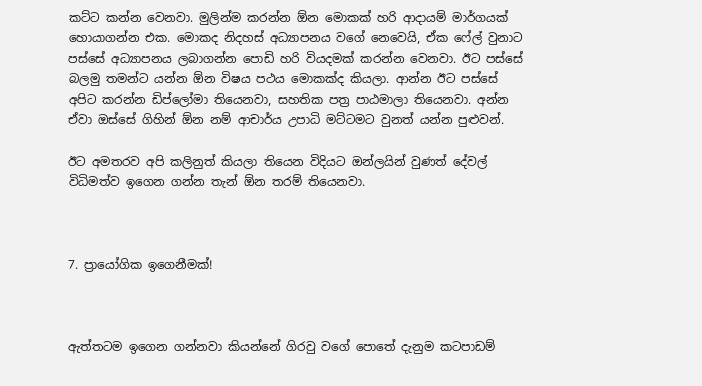කට්ට කන්න වෙනවා. මුලින්ම කරන්න ඕන මොකක් හරි ආදායම් මාර්ගයක් හොයාගන්න එක. මොකද නිදහස් අධ්‍යාපනය වගේ නෙවෙයි, ඒක ෆේල් වුනාට පස්සේ අධ්‍යාපනය ලබාගන්න පොඩි හරි වියදමක් කරන්න වෙනවා. ඊට පස්සේ බලමු තමන්ට යන්න ඕන විෂය පථය මොකක්ද කියලා. ආන්න ඊට පස්සේ අපිට කරන්න ඩිප්ලෝමා තියෙනවා, සහතික පත්‍ර පාඨමාලා තියෙනවා. අන්න ඒවා ඔස්සේ ගිහින් ඕන නම් ආචාර්ය උපාධි මට්ටමට වුනත් යන්න පුළුවන්.

ඊට අමතරව අපි කලිනුත් කියලා තියෙන විදියට ඔන්ලයින් වුණත් දේවල් විධිමත්ව ඉගෙන ගන්න තැන් ඕන තරම් තියෙනවා.



7. ප්‍රායෝගික ඉගෙනීමක්!



ඇත්තටම ඉගෙන ගන්නවා කියන්නේ ගිරවු වගේ පොතේ දැනුම කටපාඩම්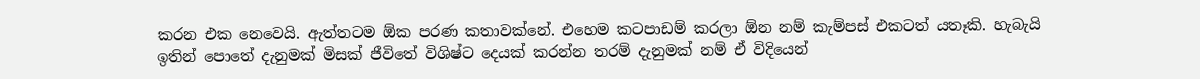කරන එක නෙවෙයි. ඇත්තටම ඕක පරණ කතාවක්නේ. එහෙම කටපාඩම් කරලා ඕන නම් කැම්පස් එකටත් යතෑකි. හැබැයි ඉතින් පොතේ දැනුමක් මිසක් ජීවිතේ විශිෂ්ට දෙයක් කරන්න තරම් දැනුමක් නම් ඒ විදියෙන්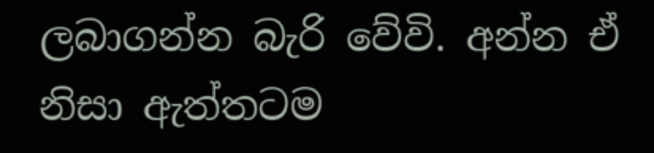ලබාගන්න බැරි වේවි. අන්න ඒ නිසා ඇත්තටම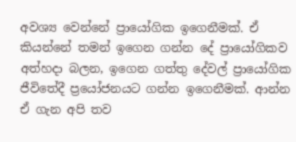අවශ්‍ය වෙන්නේ ප්‍රායෝගික ඉගෙනීමක්. ඒ කියන්නේ තමන් ඉගෙන ගන්න දේ ප්‍රායෝගිකව අත්හදා බලන, ඉගෙන ගත්තු දේවල් ප්‍රායෝගික ජීවිතේදී ප්‍රයෝජනයට ගන්න ඉගෙනීමක්. ආන්න ඒ ගැන අපි තව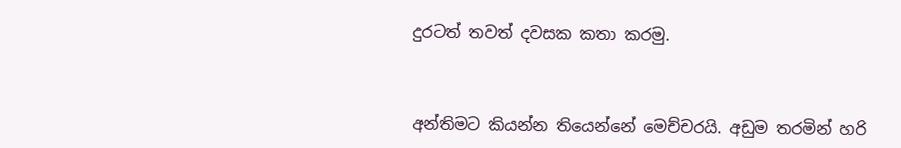දුරටත් තවත් දවසක කතා කරමු.



අන්තිමට කියන්න තියෙන්නේ මෙච්චරයි. අඩුම තරමින් හරි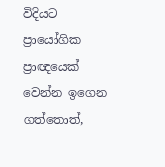විදියට ප්‍රායෝගික ප්‍රාඥයෙක් වෙන්න ඉගෙන ගත්තොත්,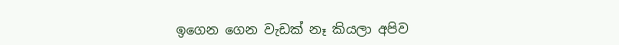ඉගෙන ගෙන වැඩක් නෑ කියලා අපිව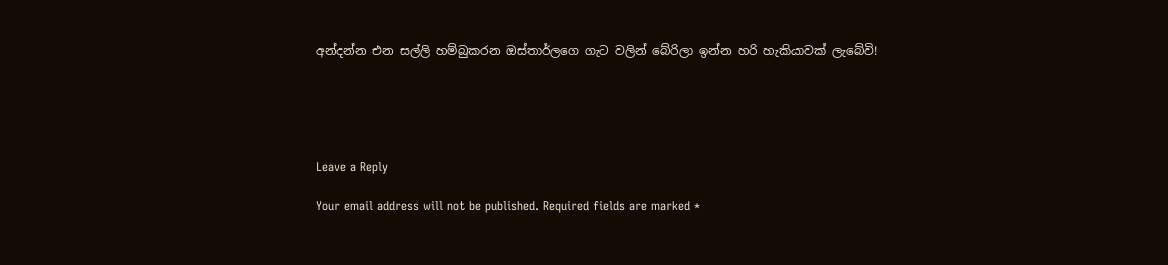අන්දන්න එන සල්ලි හම්බුකරන ඔස්තාර්ලගෙ ගැට වලින් බේරිලා ඉන්න හරි හැකියාවක් ලැබේවි!





Leave a Reply

Your email address will not be published. Required fields are marked *